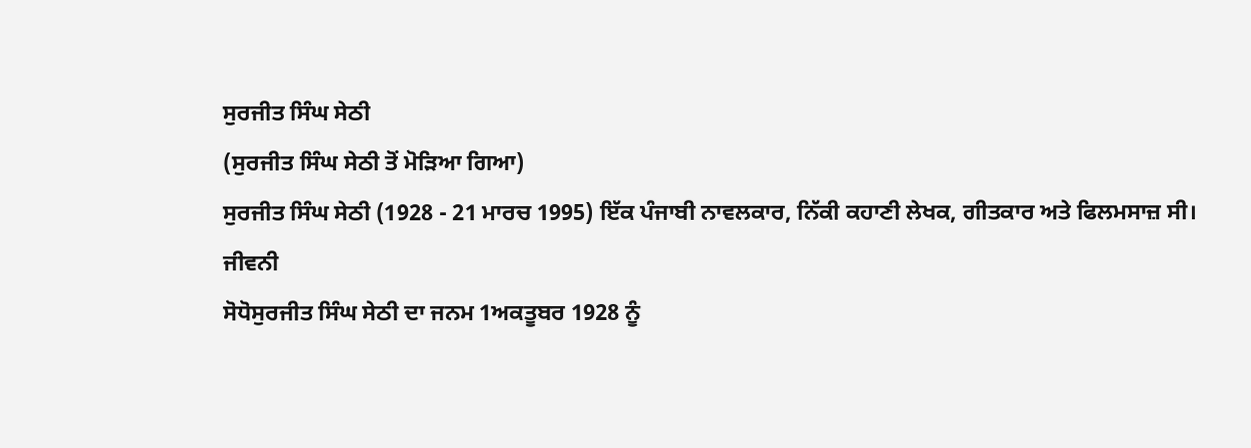ਸੁਰਜੀਤ ਸਿੰਘ ਸੇਠੀ
(ਸੁਰਜੀਤ ਸਿੰਘ ਸੇਠੀ ਤੋਂ ਮੋੜਿਆ ਗਿਆ)
ਸੁਰਜੀਤ ਸਿੰਘ ਸੇਠੀ (1928 - 21 ਮਾਰਚ 1995) ਇੱਕ ਪੰਜਾਬੀ ਨਾਵਲਕਾਰ, ਨਿੱਕੀ ਕਹਾਣੀ ਲੇਖਕ, ਗੀਤਕਾਰ ਅਤੇ ਫਿਲਮਸਾਜ਼ ਸੀ।
ਜੀਵਨੀ
ਸੋਧੋਸੁਰਜੀਤ ਸਿੰਘ ਸੇਠੀ ਦਾ ਜਨਮ 1ਅਕਤੂਬਰ 1928 ਨੂੰ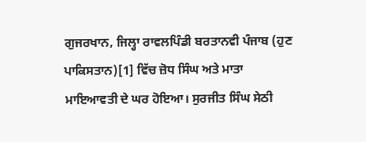ਗੁਜਰਖਾਨ, ਜਿਲ੍ਹਾ ਰਾਵਲਪਿੰਡੀ ਬਰਤਾਨਵੀ ਪੰਜਾਬ (ਹੁਣ ਪਾਕਿਸਤਾਨ)[1] ਵਿੱਚ ਜ਼ੋਧ ਸਿੰਘ ਅਤੇ ਮਾਤਾ ਮਾਇਆਵਤੀ ਦੇ ਘਰ ਹੋਇਆ। ਸੁਰਜੀਤ ਸਿੰਘ ਸੇਠੀ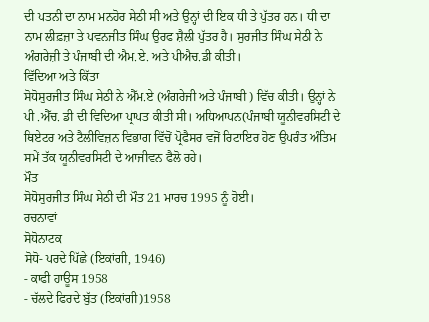ਦੀ ਪਤਨੀ ਦਾ ਨਾਮ ਮਨਹੋਰ ਸੇਠੀ ਸੀ ਅਤੇ ਉਨ੍ਹਾਂ ਦੀ ਇਕ ਧੀ ਤੇ ਪੁੱਤਰ ਹਨ। ਧੀ ਦਾ ਨਾਮ ਲੀਫ਼ਜ਼ਾ ਤੇ ਪਵਨਜੀਤ ਸਿੰਘ ਉਰਫ ਸ਼ੈਲੀ ਪੁੱਤਰ ਹੈ। ਸੁਰਜੀਤ ਸਿੰਘ ਸੇਠੀ ਨੇ ਅੰਗਰੇਜ਼ੀ ਤੇ ਪੰਜਾਬੀ ਦੀ ਐਮ.ਏ. ਅਤੇ ਪੀਐਚ.ਡੀ ਕੀਤੀ।
ਵਿੱਦਿਆ ਅਤੇ ਕਿੱਤਾ
ਸੋਧੋਸੁਰਜੀਤ ਸਿੰਘ ਸੇਠੀ ਨੇ ਐੱਮ.ਏ (ਅੰਗਰੇਜੀ ਅਤੇ ਪੰਜਾਬੀ ) ਵਿੱਚ ਕੀਤੀ। ਉਨ੍ਹਾਂ ਨੇ ਪੀ .ਐੱਚ. ਡੀ ਦੀ ਵਿਦਿਆ ਪ੍ਰਾਪਤ ਕੀਤੀ ਸੀ। ਅਧਿਆਪਨ(ਪੰਜਾਬੀ ਯੂਨੀਵਰਸਿਟੀ ਦੇ ਥਿਏਟਰ ਅਤੇ ਟੈਲੀਵਿਜ਼ਨ ਵਿਭਾਗ ਵਿੱਚੋਂ ਪ੍ਰੋਫੈਸਰ ਵਜੋਂ ਰਿਟਾਇਰ ਹੋਣ ਉਪਰੰਤ ਅੰਤਿਮ ਸਮੇਂ ਤੱਕ ਯੂਨੀਵਰਸਿਟੀ ਦੇ ਆਜੀਵਨ ਫੈਲੋ ਰਹੇ।
ਮੌਤ
ਸੋਧੋਸੁਰਜੀਤ ਸਿੰਘ ਸੇਠੀ ਦੀ ਮੌਤ 21 ਮਾਰਚ 1995 ਨੂੰ ਹੋਈ।
ਰਚਨਾਵਾਂ
ਸੋਧੋਨਾਟਕ
ਸੋਧੋ- ਪਰਦੇ ਪਿੱਛੇ (ਇਕਾਂਗੀ, 1946)
- ਕਾਫੀ ਹਾਊਸ 1958
- ਚੱਲਦੇ ਫਿਰਦੇ ਬੁੱਤ (ਇਕਾਂਗੀ)1958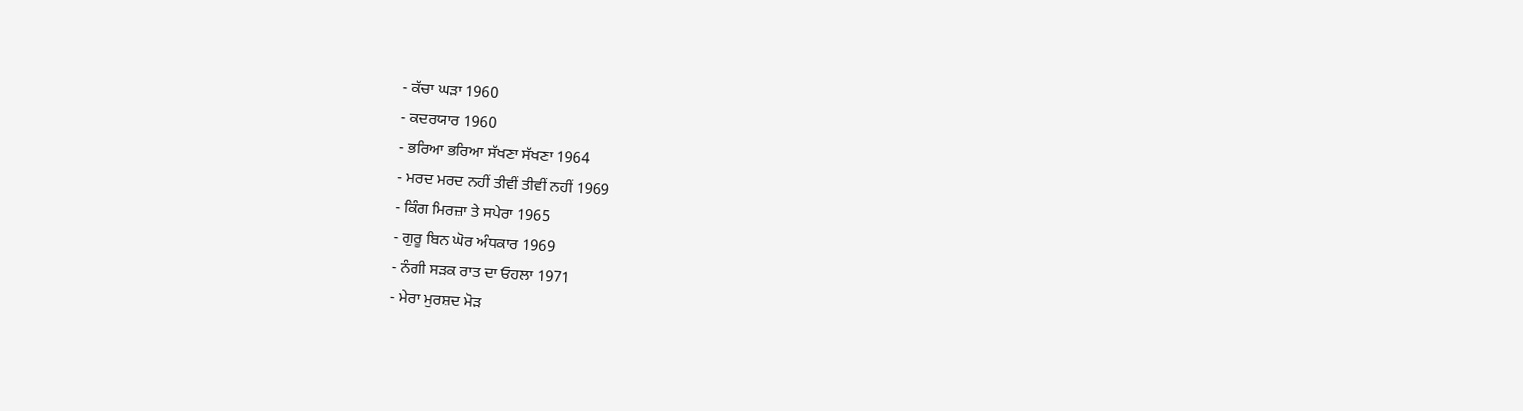- ਕੱਚਾ ਘੜਾ 1960
- ਕਦਰਯਾਰ 1960
- ਭਰਿਆ ਭਰਿਆ ਸੱਖਣਾ ਸੱਖਣਾ 1964
- ਮਰਦ ਮਰਦ ਨਹੀਂ ਤੀਵੀਂ ਤੀਵੀਂ ਨਹੀਂ 1969
- ਕਿੰਗ ਮਿਰਜ਼ਾ ਤੇ ਸਪੇਰਾ 1965
- ਗੁਰੂ ਬਿਨ ਘੋਰ ਅੰਧਕਾਰ 1969
- ਨੰਗੀ ਸੜਕ ਰਾਤ ਦਾ ਓਹਲਾ 1971
- ਮੇਰਾ ਮੁਰਸ਼ਦ ਮੋੜ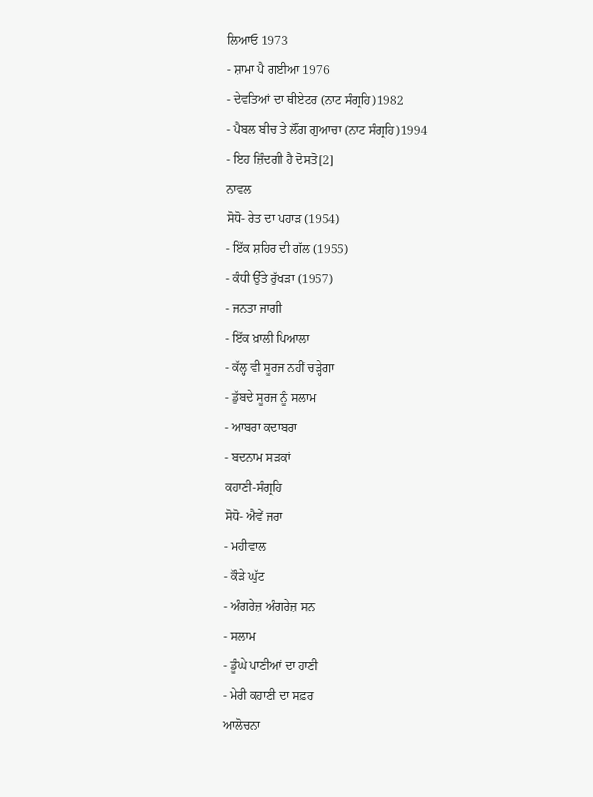ਲਿਆਓ 1973
- ਸ਼ਾਮਾ ਪੈ ਗਈਆ 1976
- ਦੇਵਤਿਆਂ ਦਾ ਥੀਏਟਰ (ਨਾਟ ਸੰਗ੍ਰਹਿ)1982
- ਪੈਬਲ ਬੀਚ ਤੇ ਲੌਂਗ ਗੁਆਚਾ (ਨਾਟ ਸੰਗ੍ਰਹਿ)1994
- ਇਹ ਜ਼ਿੰਦਗੀ ਹੈ ਦੋਸਤੋ[2]
ਨਾਵਲ
ਸੋਧੋ- ਰੇਤ ਦਾ ਪਹਾੜ (1954)
- ਇੱਕ ਸ਼ਹਿਰ ਦੀ ਗੱਲ (1955)
- ਕੰਧੀ ਉੱਤੇ ਰੁੱਖੜਾ (1957)
- ਜਨਤਾ ਜਾਗੀ
- ਇੱਕ ਖ਼ਾਲੀ ਪਿਆਲਾ
- ਕੱਲ੍ਹ ਵੀ ਸੂਰਜ ਨਹੀਂ ਚੜ੍ਹੇਗਾ
- ਡੁੱਬਦੇ ਸੂਰਜ ਨੂੰ ਸਲਾਮ
- ਆਬਰਾ ਕਦਾਬਰਾ
- ਬਦਨਾਮ ਸੜਕਾਂ
ਕਹਾਣੀ-ਸੰਗ੍ਰਹਿ
ਸੋਧੋ- ਐਵੇਂ ਜਰਾ
- ਮਹੀਵਾਲ
- ਕੌੜੇ ਘੁੱਟ
- ਅੰਗਰੇਜ਼ ਅੰਗਰੇਜ਼ ਸਨ
- ਸਲਾਮ
- ਡੂੰਘੇ ਪਾਣੀਆਂ ਦਾ ਹਾਣੀ
- ਮੇਰੀ ਕਹਾਣੀ ਦਾ ਸਫ਼ਰ
ਆਲੋਚਨਾ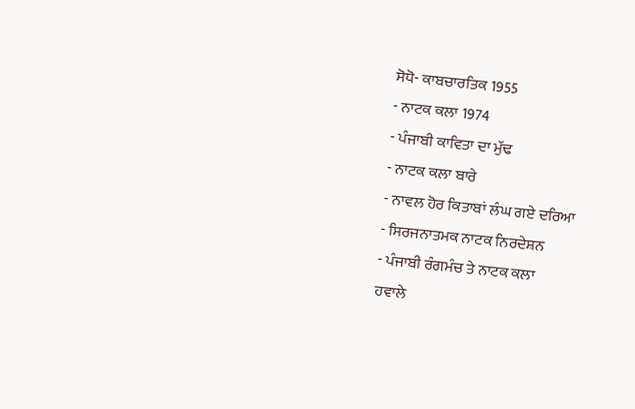ਸੋਧੋ- ਕਾਬਚਾਰਤਿਕ 1955
- ਨਾਟਕ ਕਲਾ 1974
- ਪੰਜਾਬੀ ਕਾਵਿਤਾ ਦਾ ਮੁੱਢ
- ਨਾਟਕ ਕਲਾ ਬਾਰੇ
- ਨਾਵਲ ਹੋਰ ਕਿਤਾਬਾਂ ਲੰਘ ਗਏ ਦਰਿਆ
- ਸਿਰਜਨਾਤਮਕ ਨਾਟਕ ਨਿਰਦੇਸ਼ਨ
- ਪੰਜਾਬੀ ਰੰਗਮੰਚ ਤੇ ਨਾਟਕ ਕਲਾ
ਹਵਾਲੇ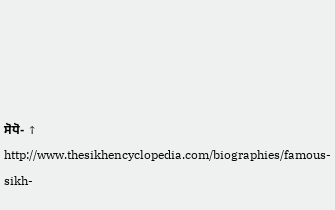ਸੋਧੋ- ↑ http://www.thesikhencyclopedia.com/biographies/famous-sikh-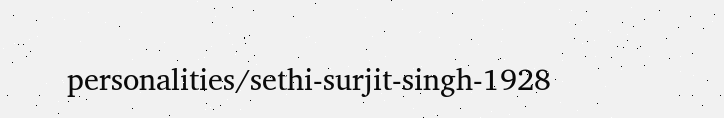personalities/sethi-surjit-singh-1928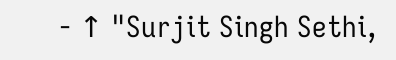- ↑ "Surjit Singh Sethi,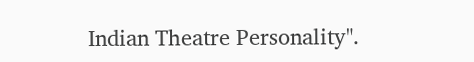Indian Theatre Personality".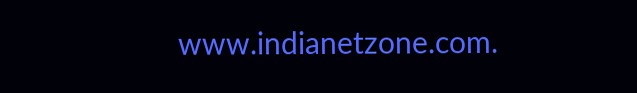www.indianetzone.com.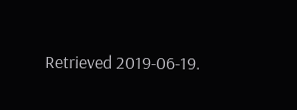Retrieved 2019-06-19.